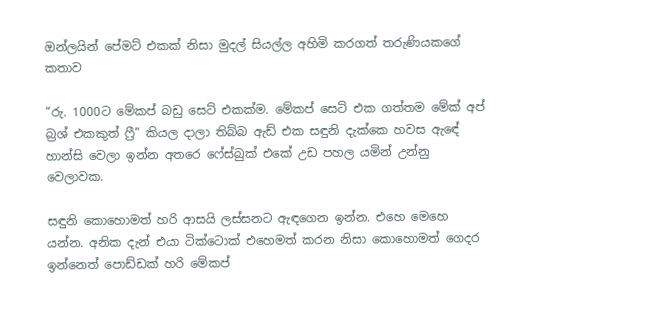ඔන්ලයින් පේමට් එකක් නිසා මුදල් සියල්ල අහිමි කරගත් තරුණියකගේ කතාව

“රු. 1000ට මේකප් බඩු සෙට් එකක්ම. මේකප් සෙට් එක ගත්තම මේක් අප් බ්‍රශ් එකකුත් ෆ්‍රී” කියල දාලා තිබ්බ ඇඩ් එක සඳුනි දැක්කෙ හවස ඇඳේ හාන්සි වෙලා ඉන්න අතරෙ ෆේස්බුක් එකේ උඩ පහල යමින් උන්නු වෙලාවක.

සඳුනි කොහොමත් හරි ආසයි ලස්සනට ඇඳගෙන ඉන්න. එහෙ මෙහෙ යන්න. අනික දැන් එයා ටික්ටොක් එහෙමත් කරන නිසා කොහොමත් ගෙදර ඉන්නෙත් පොඩ්ඩක් හරි මේකප්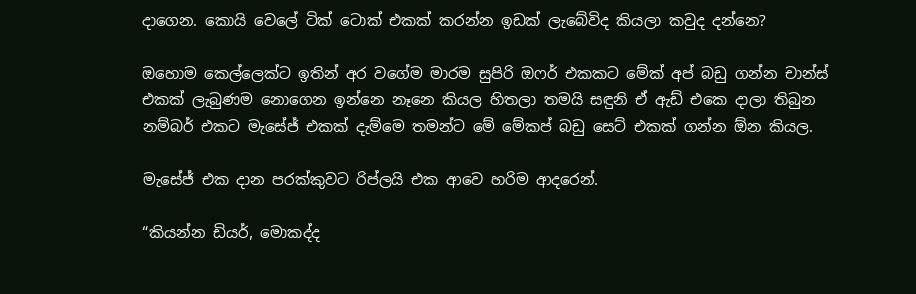දාගෙන. කොයි වෙලේ ටික් ටොක් එකක් කරන්න ඉඩක් ලැබේවිද කියලා කවුද දන්නෙ?

ඔහොම කෙල්ලෙක්ට ඉතින් අර වගේම මාරම සුපිරි ඔෆර් එකකට මේක් අප් බඩු ගන්න චාන්ස් එකක් ලැබුණම නොගෙන ඉන්නෙ නෑනෙ කියල හිතලා තමයි සඳුනි ඒ ඇඩ් එකෙ දාලා තිබුන නම්බර් එකට මැසේජ් එකක් දැම්මෙ තමන්ට මේ මේකප් බඩු සෙට් එකක් ගන්න ඕන කියල.

මැසේජ් එක දාන පරක්කුවට රිප්ලයි එක ආවෙ හරිම ආදරෙන්.

“කියන්න ඩියර්, මොකද්ද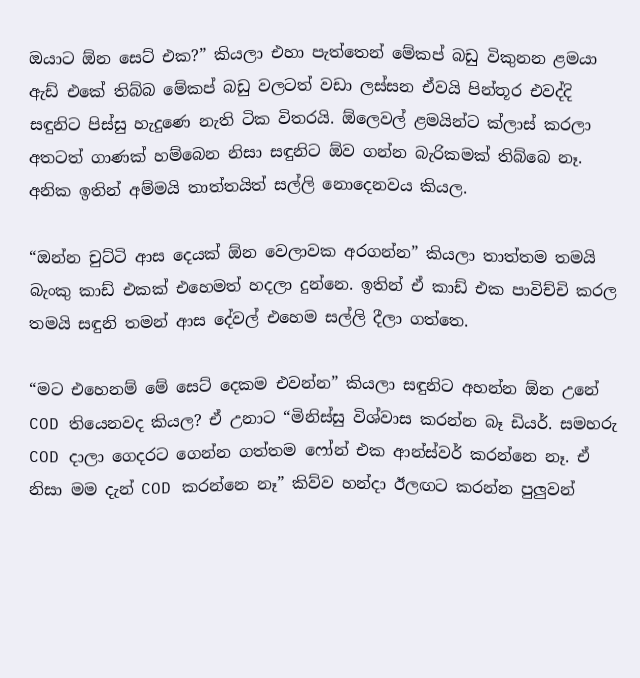ඔයාට ඕන සෙට් එක?” කියලා එහා පැත්තෙන් මේකප් බඩු විකුනන ළමයා ඇඩ් එකේ තිබ්බ මේකප් බඩු වලටත් වඩා ලස්සන ඒවයි පින්තූර එවද්දි සඳුනිට පිස්සු හැදුණෙ නැති ටික විතරයි. ඕලෙවල් ළමයින්ට ක්ලාස් කරලා අතටත් ගාණක් හම්බෙන නිසා සඳුනිට ඕව ගන්න බැරිකමක් තිබ්බෙ නෑ. අනික ඉතින් අම්මයි තාත්තයිත් සල්ලි නොදෙනවය කියල.

“ඔන්න චුට්ටි ආස දෙයක් ඕන වෙලාවක අරගන්න” කියලා තාත්තම තමයි බැංකු කාඩ් එකක් එහෙමත් හදලා දුන්නෙ. ඉතින් ඒ කාඩ් එක පාවිච්චි කරල තමයි සඳුනි තමන් ආස දේවල් එහෙම සල්ලි දීලා ගත්තෙ.

“මට එහෙනම් මේ සෙට් දෙකම එවන්න” කියලා සඳුනිට අහන්න ඕන උනේ COD තියෙනවද කියල? ඒ උනාට “මිනිස්සු විශ්වාස කරන්න බෑ ඩියර්. සමහරු COD දාලා ගෙදරට ගෙන්න ගත්තම ෆෝන් එක ආන්ස්වර් කරන්නෙ නෑ. ඒ නිසා මම දැන් COD කරන්නෙ නෑ” කිව්ව හන්දා ඊලඟට කරන්න පුලුවන්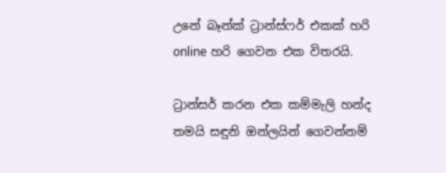උනේ බෑන්ක් ට්‍රාන්ස්ෆර් එකක් හරි online හරි ගෙවන එක විතරයි.

ට්‍රාන්සර් කරන එක කම්මැලි හන්ද තමයි සඳුනි ඔන්ලයින් ගෙවන්නම්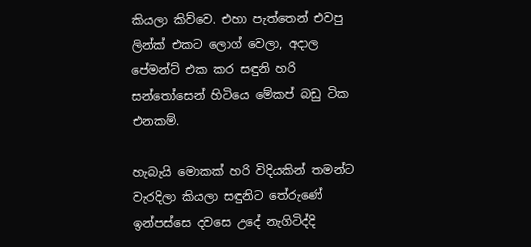කියලා කිව්වෙ. එහා පැත්තෙන් එවපු ලින්ක් එකට ලොග් වෙලා, අදාල පේමන්ට් එක කර සඳුනි හරි සන්තෝසෙන් හිටියෙ මේකප් බඩු ටික එනකම්.

හැබැයි මොකක් හරි විදියකින් තමන්ට වැරදිලා කියලා සඳුනිට තේරුණේ ඉන්පස්සෙ දවසෙ උදේ නැගිටිද්දි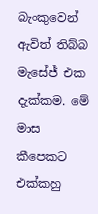බැංකුවෙන් ඇවිත් තිබ්බ මැසේජ් එක දැක්කම. මේ මාස කීපෙකට එක්කහු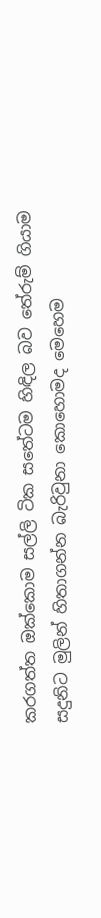කරගත්ත ඔක්කොම සල්ලි ටික සතේටම හිඳිල බව තේරුම් ගියාම සදුනිට මුලින් හිතාගන්න බැරිවුනා කොහොමද මෙහෙම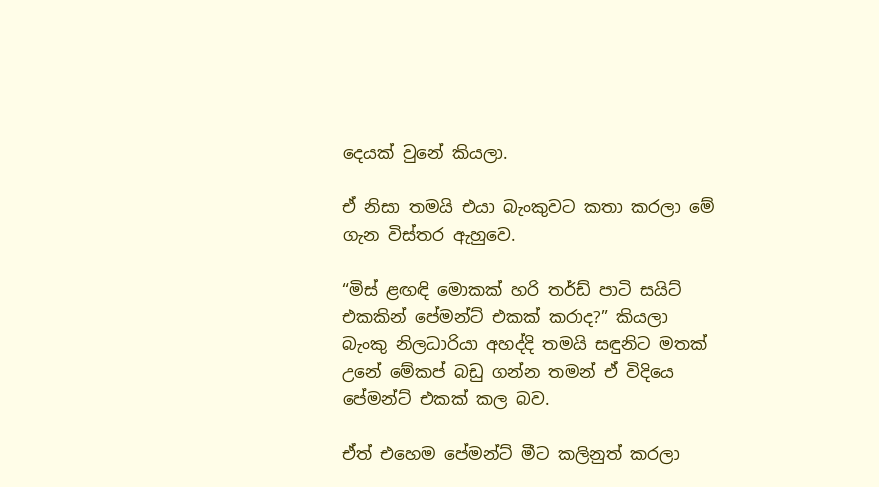දෙයක් වුනේ කියලා.

ඒ නිසා තමයි එයා බැංකුවට කතා කරලා මේ ගැන විස්තර ඇහුවෙ.

“මිස් ළඟඳි මොකක් හරි තර්ඩ් පාටි සයිට් එකකින් පේමන්ට් එකක් කරාද?” කියලා බැංකු නිලධාරියා අහද්දි තමයි සඳුනිට මතක් උනේ මේකප් බඩු ගන්න තමන් ඒ විදියෙ පේමන්ට් එකක් කල බව.

ඒත් එහෙම පේමන්ට් මීට කලිනුත් කරලා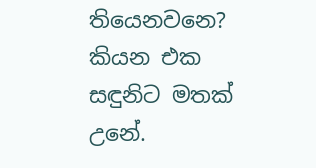තියෙනවනෙ? කියන එක සඳුනිට මතක් උනේ.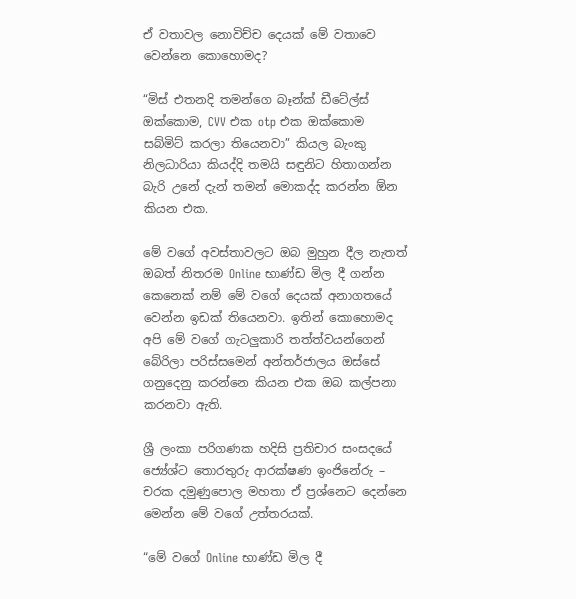ඒ වතාවල නොවිච්ච දෙයක් මේ වතාවෙ වෙන්නෙ කොහොමද?

“මිස් එතනදි තමන්ගෙ බෑන්ක් ඩීටේල්ස් ඔක්කොම, CVV එක otp එක ඔක්කොම සබ්මිට් කරලා තියෙනවා” කියල බැංකු නිලධාරියා කියද්දි තමයි සඳුනිට හිතාගන්න බැරි උනේ දැන් තමන් මොකද්ද කරන්න ඕන කියන එක.

මේ වගේ අවස්තාවලට ඔබ මුහුන දීල නැතත් ඔබත් නිතරම Online භාණ්ඩ මිල දී ගන්න කෙනෙක් නම් මේ වගේ දෙයක් අනාගතයේ වෙන්න ඉඩක් තියෙනවා. ඉතින් කොහොමද අපි මේ වගේ ගැටලුකාරි තත්ත්වයන්ගෙන් බේරිලා පරිස්සමෙන් අන්තර්ජාලය ඔස්සේ ගනුදෙනු කරන්නෙ කියන එක ඔබ කල්පනා කරනවා ඇති.

ශ්‍රී ලංකා පරිගණක හදිසි ප්‍රතිචාර සංසදයේ ජ්‍යේශ්ට තොරතුරු ආරක්ෂණ ඉංජිනේරු – චරක දමුණුපොල මහතා ඒ ප්‍රශ්නෙට දෙන්නෙ මෙන්න මේ වගේ උත්තරයක්.

“මේ වගේ Online භාණ්ඩ මිල දී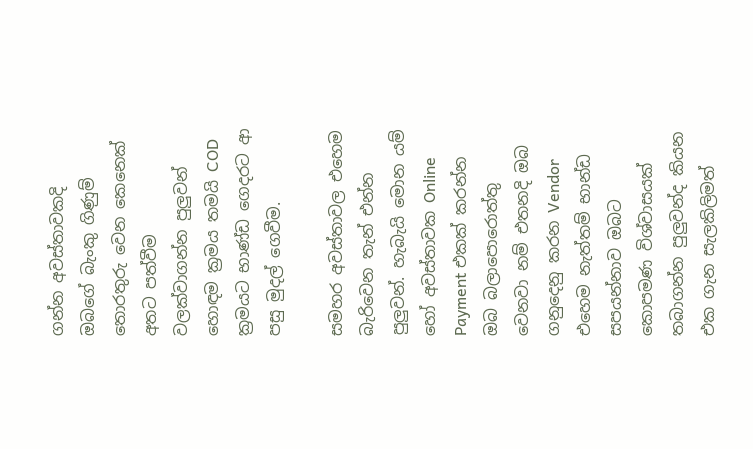ගන්න අවස්තාවකදි ඔබගේ බැංකු ගිණුම් තොරතුරු වෙන කෙනෙක් අතට පත්වීම වලක්වාගන්න පුලුවන් හොඳම ක්‍රමය තමයි COD ක්‍රමයට භාණ්ඩ ගෙදරට ආ පසු මුදල් ගෙවීම.

සමහර අවස්තාවල එහෙම බැරිවෙන තැන් එන්න පුලුවන්. හැබැයි මොන යම් හෝ අවස්තාවක Online Payment එකක් කරන්න ඔබ බලාපොරොත්තු වෙනවා නම් එතනදි ඔබ ගනුදෙනු කරන Vendor එහෙම නැත්තම් භාන්ඩ සපයන්නාව ඔබට කොපමණ විශ්වාසයක් තබාගන්න පුලුවන්ද කියන එක ගැන සැලකිලිමත්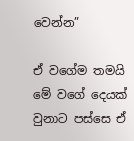වෙන්න”

ඒ වගේම තමයි මේ වගේ දෙයක් වුනාට පස්සෙ ඒ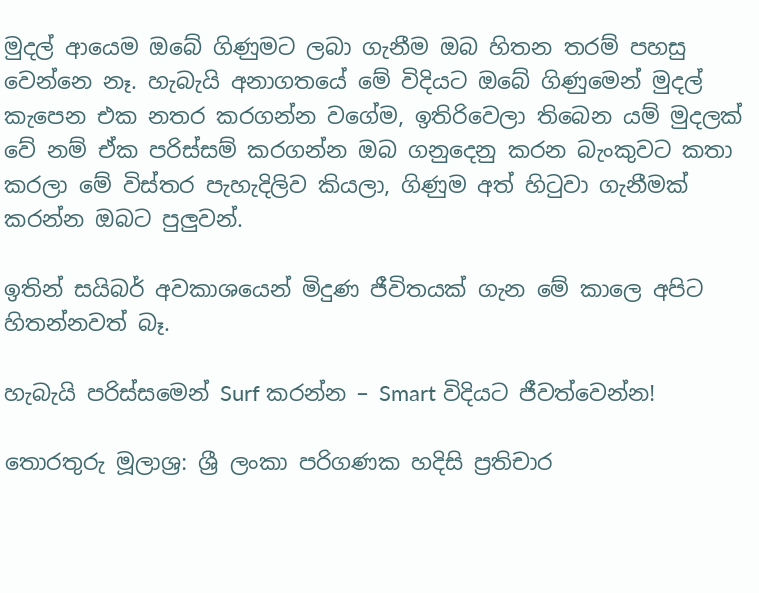මුදල් ආයෙම ඔබේ ගිණුමට ලබා ගැනීම ඔබ හිතන තරම් පහසු වෙන්නෙ නෑ. හැබැයි අනාගතයේ මේ විදියට ඔබේ ගිණුමෙන් මුදල් කැපෙන එක නතර කරගන්න වගේම, ඉතිරිවෙලා තිබෙන යම් මුදලක් වේ නම් ඒක පරිස්සම් කරගන්න ඔබ ගනුදෙනු කරන බැංකුවට කතා කරලා මේ විස්තර පැහැදිලිව කියලා, ගිණුම අත් හිටුවා ගැනීමක් කරන්න ඔබට පුලුවන්.

ඉතින් සයිබර් අවකාශයෙන් මිදුණ ජීවිතයක් ගැන මේ කාලෙ අපිට හිතන්නවත් බෑ.

හැබැයි පරිස්සමෙන් Surf කරන්න – Smart විදියට ජීවත්වෙන්න!

තොරතුරු මූලාශ්‍ර: ශ්‍රී ලංකා පරිගණක හදිසි ප්‍රතිචාර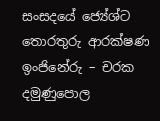සංසදයේ ජ්‍යේශ්ට තොරතුරු ආරක්ෂණ ඉංජිනේරු – චරක දමුණුපොල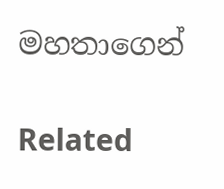මහතාගෙන්

Related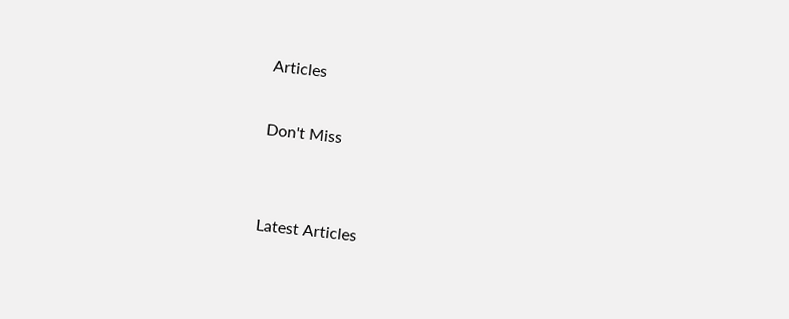Articles

Don't Miss


Latest Articles